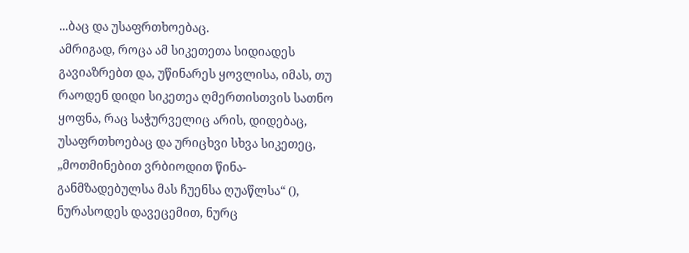...ბაც და უსაფრთხოებაც.
ამრიგად, როცა ამ სიკეთეთა სიდიადეს გავიაზრებთ და, უწინარეს ყოვლისა, იმას, თუ რაოდენ დიდი სიკეთეა ღმერთისთვის სათნო ყოფნა, რაც საჭურველიც არის, დიდებაც, უსაფრთხოებაც და ურიცხვი სხვა სიკეთეც, „მოთმინებით ვრბიოდით წინა-განმზადებულსა მას ჩუენსა ღუაწლსა“ (), ნურასოდეს დავეცემით, ნურც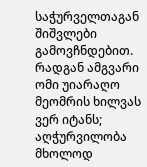საჭურველთაგან შიშვლები გამოვჩნდებით. რადგან ამგვარი ომი უიარაღო მეომრის ხილვას ვერ იტანს; აღჭურვილობა მხოლოდ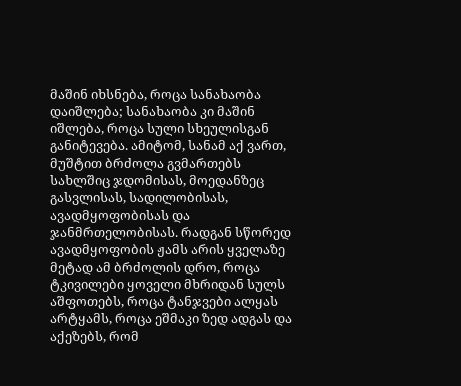მაშინ იხსნება, როცა სანახაობა დაიშლება; სანახაობა კი მაშინ იშლება, როცა სული სხეულისგან განიტევება. ამიტომ, სანამ აქ ვართ, მუშტით ბრძოლა გვმართებს სახლშიც ჯდომისას, მოედანზეც გასვლისას, სადილობისას, ავადმყოფობისას და ჯანმრთელობისას. რადგან სწორედ ავადმყოფობის ჟამს არის ყველაზე მეტად ამ ბრძოლის დრო, როცა ტკივილები ყოველი მხრიდან სულს აშფოთებს, როცა ტანჯვები ალყას არტყამს, როცა ეშმაკი ზედ ადგას და აქეზებს, რომ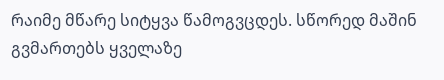რაიმე მწარე სიტყვა წამოგვცდეს. სწორედ მაშინ გვმართებს ყველაზე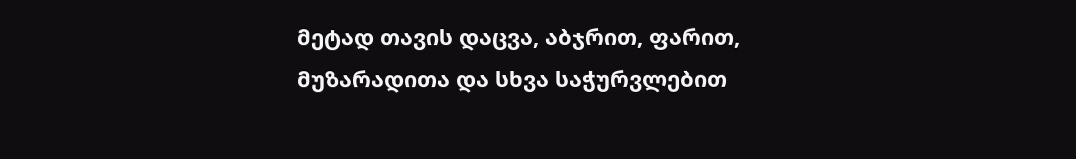მეტად თავის დაცვა, აბჯრით, ფარით, მუზარადითა და სხვა საჭურვლებით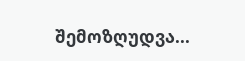შემოზღუდვა...